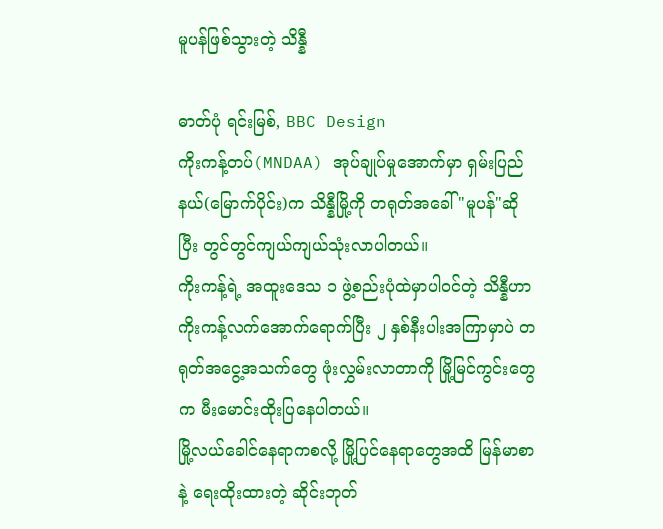မူပန်ဖြစ်သွားတဲ့ သိန္နီ

ဓာတ်ပုံ ရင်းမြစ်, BBC Design
ကိုးကန့်တပ်(MNDAA) အုပ်ချုပ်မှုအောက်မှာ ရှမ်းပြည်နယ်(မြောက်ပိုင်း)က သိန္နီမြို့ကို တရုတ်အခေါ် "မူပန်"ဆိုပြီး တွင်တွင်ကျယ်ကျယ်သုံးလာပါတယ်။
ကိုးကန့်ရဲ့ အထူးဒေသ ၁ ဖွဲ့စည်းပုံထဲမှာပါဝင်တဲ့ သိန္နီဟာ ကိုးကန့်လက်အောက်ရောက်ပြီး ၂ နှစ်နီးပါးအကြာမှာပဲ တရုတ်အငွေ့အသက်တွေ ဖုံးလွှမ်းလာတာကို မြို့မြင်ကွင်းတွေက မီးမောင်းထိုးပြနေပါတယ်။
မြို့လယ်ခေါင်နေရာကစလို့ မြို့ပြင်နေရာတွေအထိ မြန်မာစာနဲ့ ရေးထိုးထားတဲ့ ဆိုင်းဘုတ်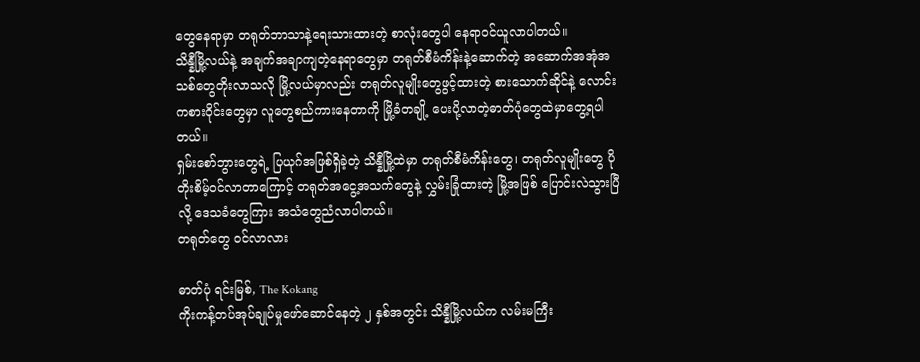တွေနေရာမှာ တရုတ်ဘာသာနဲ့ရေးသားထားတဲ့ စာလုံးတွေပါ နေရာဝင်ယူလာပါတယ်။
သိန္နီမြို့လယ်နဲ့ အချက်အချာကျတဲ့နေရာတွေမှာ တရုတ်စီမံကိန်းနဲ့ဆောက်တဲ့ အဆောက်အအုံအသစ်တွေတိုးလာသလို မြို့လယ်မှာလည်း တရုတ်လူမျိုးတွေဖွင့်ထားတဲ့ စားသောက်ဆိုင်နဲ့ လောင်းကစားဝိုင်းတွေမှာ လူတွေစည်ကားနေတာကို မြို့ခံတချို့ ပေးပို့လာတဲ့ဓာတ်ပုံတွေထဲမှာတွေ့ရပါတယ်။
ရှမ်းစော်ဘွားတွေရဲ့ ပြယုဂ်အဖြစ်ရှိခဲ့တဲ့ သိန္နီမြို့ထဲမှာ တရုတ်စီမံကိန်းတွေ၊ တရုတ်လူမျိုးတွေ ပိုတိုးစိမ့်ဝင်လာတာကြောင့် တရုတ်အငွေ့အသက်တွေနဲ့ လွှမ်းခြုံထားတဲ့ မြို့အဖြစ် ပြောင်းလဲသွားပြီလို့ ဒေသခံတွေကြား အသံတွေညံလာပါတယ်။
တရုတ်တွေ ဝင်လာလား

ဓာတ်ပုံ ရင်းမြစ်, The Kokang
ကိုးကန့်တပ်အုပ်ချုပ်မှုဖော်ဆောင်နေတဲ့ ၂ နှစ်အတွင်း သိန္နီမြို့လယ်က လမ်းမကြီး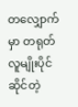တလျှောက်မှာ တရုတ်လူမျိုးပိုင်ဆိုင်တဲ့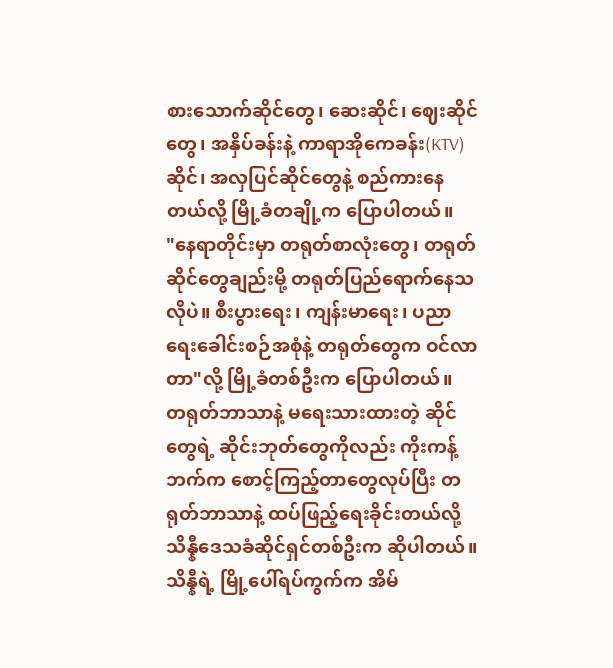စားသောက်ဆိုင်တွေ၊ ဆေးဆိုင်၊ ဈေးဆိုင်တွေ၊ အနှိပ်ခန်းနဲ့ ကာရာအိုကေခန်း(KTV)ဆိုင်၊ အလှပြင်ဆိုင်တွေနဲ့ စည်ကားနေတယ်လို့ မြို့ခံတချို့က ပြောပါတယ်။
"နေရာတိုင်းမှာ တရုတ်စာလုံးတွေ၊ တရုတ်ဆိုင်တွေချည်းမို့ တရုတ်ပြည်ရောက်နေသလိုပဲ။ စီးပွားရေး၊ ကျန်းမာရေး၊ ပညာရေးခေါင်းစဉ်အစုံနဲ့ တရုတ်တွေက ဝင်လာတာ"လို့ မြို့ခံတစ်ဦးက ပြောပါတယ်။
တရုတ်ဘာသာနဲ့ မရေးသားထားတဲ့ ဆိုင်တွေရဲ့ ဆိုင်းဘုတ်တွေကိုလည်း ကိုးကန့်ဘက်က စောင့်ကြည့်တာတွေလုပ်ပြီး တရုတ်ဘာသာနဲ့ ထပ်ဖြည့်ရေးခိုင်းတယ်လို့ သိန္နီဒေသခံဆိုင်ရှင်တစ်ဦးက ဆိုပါတယ်။
သိန္နီရဲ့ မြို့ပေါ်ရပ်ကွက်က အိမ်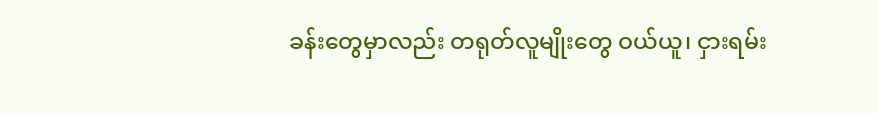ခန်းတွေမှာလည်း တရုတ်လူမျိုးတွေ ဝယ်ယူ၊ ငှားရမ်း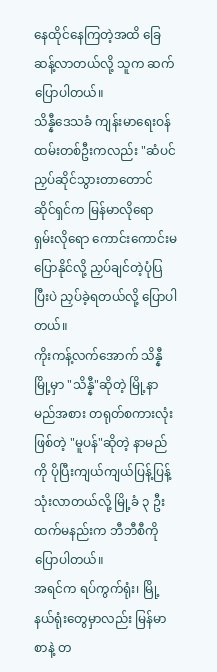နေထိုင်နေကြတဲ့အထိ ခြေဆန့်လာတယ်လို့ သူက ဆက်ပြောပါတယ်။
သိန္နီဒေသခံ ကျန်းမာရေးဝန်ထမ်းတစ်ဦးကလည်း "ဆံပင်ညှပ်ဆိုင်သွားတာတောင် ဆိုင်ရှင်က မြန်မာလိုရော ရှမ်းလိုရော ကောင်းကောင်းမပြောနိုင်လို့ ညှပ်ချင်တဲ့ပုံပြပြီးပဲ ညှပ်ခဲ့ရတယ်လို့ ပြောပါတယ်။
ကိုးကန့်လက်အောက် သိန္နီမြို့မှာ "သိန္နီ"ဆိုတဲ့ မြို့နာမည်အစား တရုတ်စကားလုံးဖြစ်တဲ့ "မူပန်"ဆိုတဲ့ နာမည်ကို ပိုပြီးကျယ်ကျယ်ပြန့်ပြန့်သုံးလာတယ်လို့ မြို့ခံ ၃ ဦးထက်မနည်းက ဘီဘီစီကို ပြောပါတယ်။
အရင်က ရပ်ကွက်ရုံး၊ မြို့နယ်ရုံးတွေမှာလည်း မြန်မာစာနဲ့ တ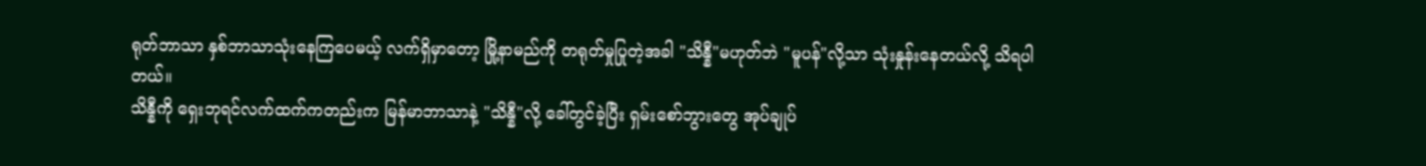ရုတ်ဘာသာ နှစ်ဘာသာသုံးနေကြပေမယ့် လက်ရှိမှာတော့ မြို့နာမည်ကို တရုတ်မှုပြုတဲ့အခါ "သိန္နီ"မဟုတ်ဘဲ "မူပန်"လို့သာ သုံးနှုန်းနေတယ်လို့ သိရပါတယ်။
သိန္နီကို ရှေးဘုရင်လက်ထက်ကတည်းက မြန်မာဘာသာနဲ့ "သိန္နီ"လို့ ခေါ်တွင်ခဲ့ပြီး ရှမ်းစော်ဘွားတွေ အုပ်ချုပ်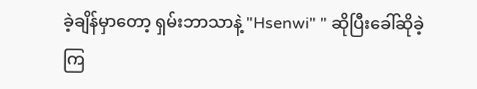ခဲ့ချိန်မှာတော့ ရှမ်းဘာသာနဲ့ "Hsenwi" " ဆိုပြီးခေါ်ဆိုခဲ့ကြ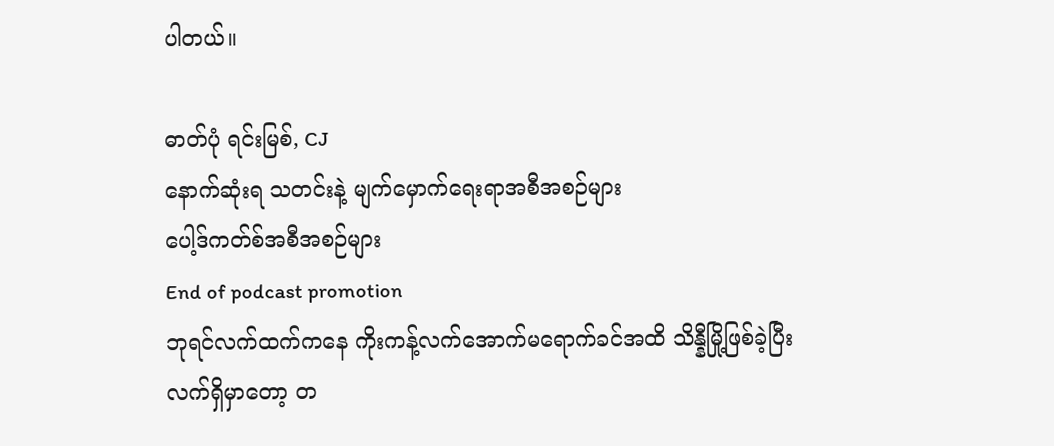ပါတယ်။

ဓာတ်ပုံ ရင်းမြစ်, CJ
နောက်ဆုံးရ သတင်းနဲ့ မျက်မှောက်ရေးရာအစီအစဉ်များ
ပေါ့ဒ်ကတ်စ်အစီအစဉ်များ
End of podcast promotion
ဘုရင်လက်ထက်ကနေ ကိုးကန့်လက်အောက်မရောက်ခင်အထိ သိန္နီမြို့ဖြစ်ခဲ့ပြီး လက်ရှိမှာတော့ တ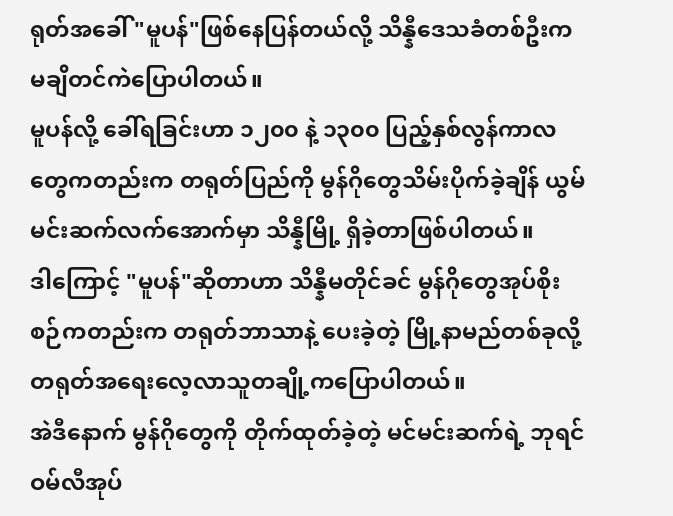ရုတ်အခေါ် "မူပန်"ဖြစ်နေပြန်တယ်လို့ သိန္နီဒေသခံတစ်ဦးက မချိတင်ကဲပြောပါတယ်။
မူပန်လို့ ခေါ်ရခြင်းဟာ ၁၂၀၀ နဲ့ ၁၃၀၀ ပြည့်နှစ်လွန်ကာလတွေကတည်းက တရုတ်ပြည်ကို မွန်ဂိုတွေသိမ်းပိုက်ခဲ့ချိန် ယွမ်မင်းဆက်လက်အောက်မှာ သိန္နီမြို့ ရှိခဲ့တာဖြစ်ပါတယ်။
ဒါကြောင့် "မူပန်"ဆိုတာဟာ သိန္နီမတိုင်ခင် မွန်ဂိုတွေအုပ်စိုးစဉ်ကတည်းက တရုတ်ဘာသာနဲ့ ပေးခဲ့တဲ့ မြို့နာမည်တစ်ခုလို့ တရုတ်အရေးလေ့လာသူတချို့ကပြောပါတယ်။
အဲဒီနောက် မွန်ဂိုတွေကို တိုက်ထုတ်ခဲ့တဲ့ မင်မင်းဆက်ရဲ့ ဘုရင် ဝမ်လီအုပ်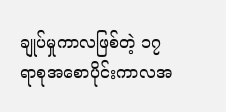ချုပ်မှုကာလဖြစ်တဲ့ ၁၇ ရာစုအစောပိုင်းကာလအ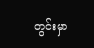တွင်းမှာ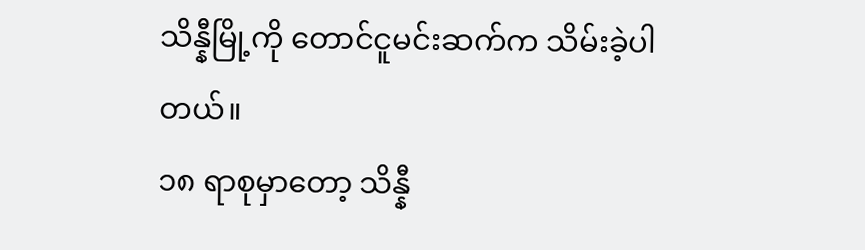သိန္နီမြို့ကို တောင်ငူမင်းဆက်က သိမ်းခဲ့ပါတယ်။
၁၈ ရာစုမှာတော့ သိန္နီ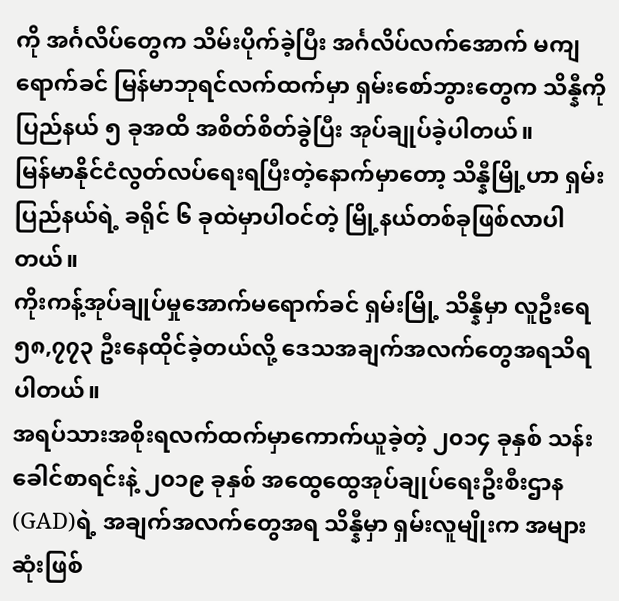ကို အင်္ဂလိပ်တွေက သိမ်းပိုက်ခဲ့ပြီး အင်္ဂလိပ်လက်အောက် မကျရောက်ခင် မြန်မာဘုရင်လက်ထက်မှာ ရှမ်းစော်ဘွားတွေက သိန္နီကို ပြည်နယ် ၅ ခုအထိ အစိတ်စိတ်ခွဲပြီး အုပ်ချုပ်ခဲ့ပါတယ်။
မြန်မာနိုင်ငံလွတ်လပ်ရေးရပြီးတဲ့နောက်မှာတော့ သိန္နီမြို့ဟာ ရှမ်းပြည်နယ်ရဲ့ ခရိုင် ၆ ခုထဲမှာပါဝင်တဲ့ မြို့နယ်တစ်ခုဖြစ်လာပါတယ်။
ကိုးကန့်အုပ်ချုပ်မှုအောက်မရောက်ခင် ရှမ်းမြို့ သိန္နီမှာ လူဦးရေ ၅၈,၇၇၃ ဦးနေထိုင်ခဲ့တယ်လို့ ဒေသအချက်အလက်တွေအရသိရပါတယ်။
အရပ်သားအစိုးရလက်ထက်မှာကောက်ယူခဲ့တဲ့ ၂၀၁၄ ခုနှစ် သန်းခေါင်စာရင်းနဲ့ ၂၀၁၉ ခုနှစ် အထွေထွေအုပ်ချုပ်ရေးဦးစီးဌာန (GAD)ရဲ့ အချက်အလက်တွေအရ သိန္နီမှာ ရှမ်းလူမျိုးက အများဆုံးဖြစ်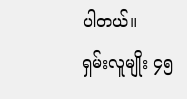ပါတယ်။
ရှမ်းလူမျိုး ၄၅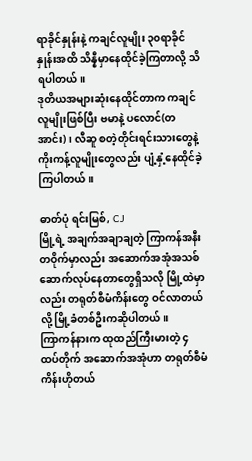ရာခိုင်နှုန်းနဲ့ ကချင်လူမျိုး ၃၀ရာခိုင်နှုန်းအထိ သိန္နီမှာနေထိုင်ခဲ့ကြတာလို့ သိရပါတယ်။
ဒုတိယအများဆုံးနေထိုင်တာက ကချင်လူမျိုးဖြစ်ပြီး ဗမာနဲ့ ပလောင်(တအာင်း)၊ လီဆူ စတဲ့တိုင်းရင်းသားတွေနဲ့ ကိုးကန့်လူမျိုးတွေလည်း ပျံ့နှံ့နေထိုင်ခဲ့ကြပါတယ်။

ဓာတ်ပုံ ရင်းမြစ်, CJ
မြို့ရဲ့ အချက်အချာချတဲ့ ကြာကန်အနီးတဝိုက်မှာလည်း အဆောက်အအုံအသစ်ဆောက်လုပ်နေတာတွေရှိသလို မြို့ထဲမှာလည်း တရုတ်စီမံကိန်းတွေ ဝင်လာတယ်လို့ မြို့ခံတစ်ဦးကဆိုပါတယ်။
ကြာကန်နားက ထုထည်ကြီးမားတဲ့ ၄ ထပ်တိုက် အဆောက်အအုံဟာ တရုတ်စီမံကိန်းဟိုတယ်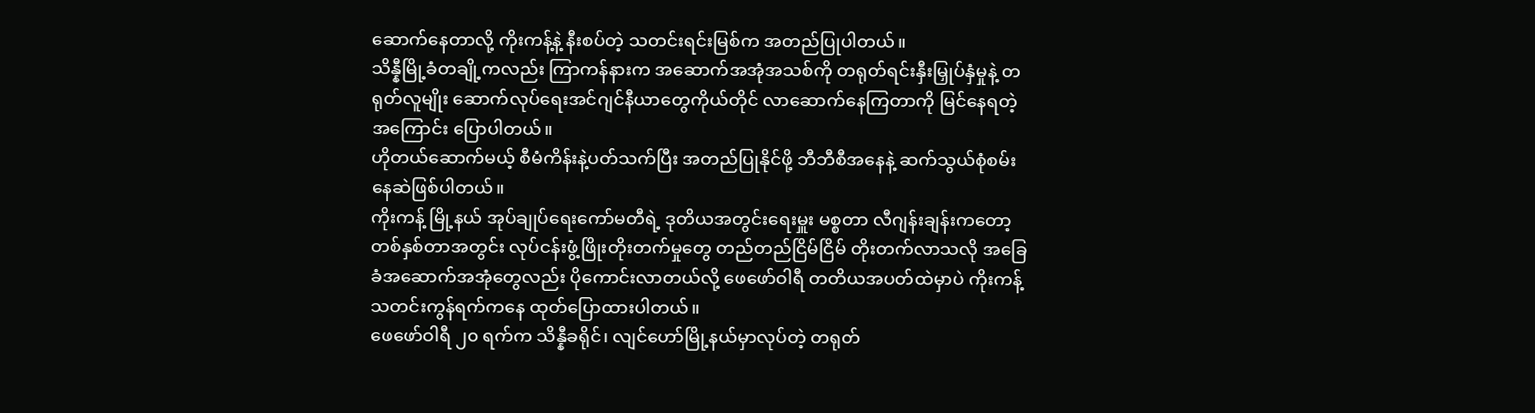ဆောက်နေတာလို့ ကိုးကန့်နဲ့ နီးစပ်တဲ့ သတင်းရင်းမြစ်က အတည်ပြုပါတယ်။
သိန္နီမြို့ခံတချို့ကလည်း ကြာကန်နားက အဆောက်အအုံအသစ်ကို တရုတ်ရင်းနှီးမြှုပ်နှံမှုနဲ့ တရုတ်လူမျိုး ဆောက်လုပ်ရေးအင်ဂျင်နီယာတွေကိုယ်တိုင် လာဆောက်နေကြတာကို မြင်နေရတဲ့အကြောင်း ပြောပါတယ်။
ဟိုတယ်ဆောက်မယ့် စီမံကိန်းနဲ့ပတ်သက်ပြီး အတည်ပြုနိုင်ဖို့ ဘီဘီစီအနေနဲ့ ဆက်သွယ်စုံစမ်းနေဆဲဖြစ်ပါတယ်။
ကိုးကန့် မြို့နယ် အုပ်ချုပ်ရေးကော်မတီရဲ့ ဒုတိယအတွင်းရေးမှူး မစ္စတာ လီဂျန်းချန်းကတော့ တစ်နှစ်တာအတွင်း လုပ်ငန်းဖွံ့ဖြိုးတိုးတက်မှုတွေ တည်တည်ငြိမ်ငြိမ် တိုးတက်လာသလို အခြေခံအဆောက်အအုံတွေလည်း ပိုကောင်းလာတယ်လို့ ဖေဖော်ဝါရီ တတိယအပတ်ထဲမှာပဲ ကိုးကန့်သတင်းကွန်ရက်ကနေ ထုတ်ပြောထားပါတယ်။
ဖေဖော်ဝါရီ ၂၀ ရက်က သိန္နီခရိုင်၊ လျင်ဟော်မြို့နယ်မှာလုပ်တဲ့ တရုတ်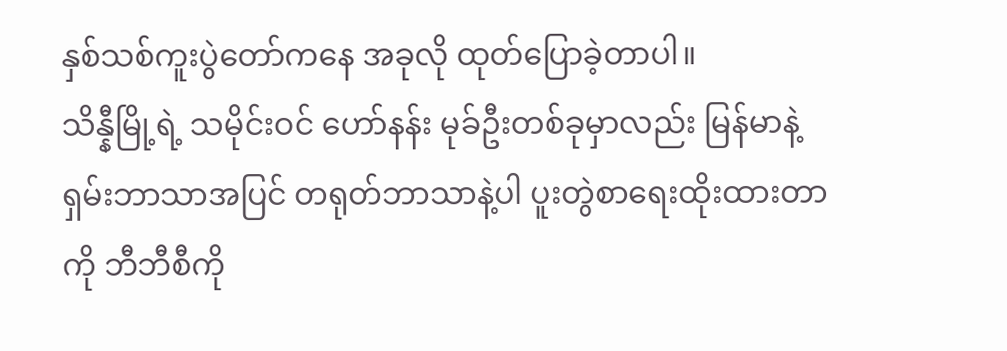နှစ်သစ်ကူးပွဲတော်ကနေ အခုလို ထုတ်ပြောခဲ့တာပါ။
သိန္နီမြို့ရဲ့ သမိုင်းဝင် ဟော်နန်း မုခ်ဦးတစ်ခုမှာလည်း မြန်မာနဲ့ ရှမ်းဘာသာအပြင် တရုတ်ဘာသာနဲ့ပါ ပူးတွဲစာရေးထိုးထားတာကို ဘီဘီစီကို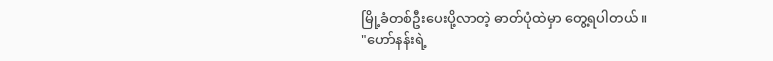မြို့ခံတစ်ဦးပေးပို့လာတဲ့ ဓာတ်ပုံထဲမှာ တွေ့ရပါတယ်။
"ဟော်နန်းရဲ့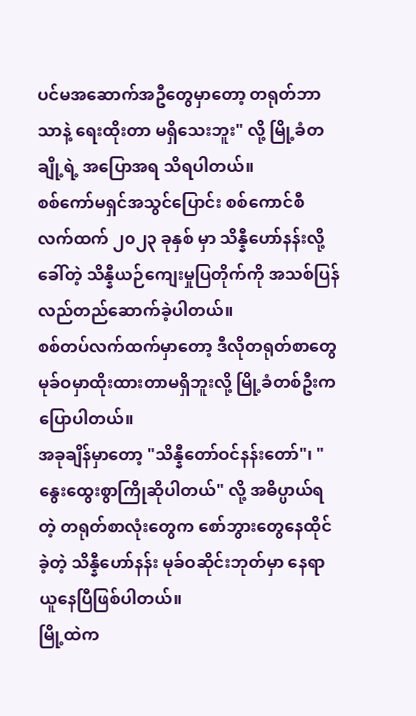ပင်မအဆောက်အဦတွေမှာတော့ တရုတ်ဘာသာနဲ့ ရေးထိုးတာ မရှိသေးဘူး" လို့ မြို့ခံတချို့ရဲ့ အပြောအရ သိရပါတယ်။
စစ်ကော်မရှင်အသွင်ပြောင်း စစ်ကောင်စီလက်ထက် ၂၀၂၃ ခုနှစ် မှာ သိန္နီဟော်နန်းလို့ ခေါ်တဲ့ သိန္နီယဉ်ကျေးမှုပြတိုက်ကို အသစ်ပြန်လည်တည်ဆောက်ခဲ့ပါတယ်။
စစ်တပ်လက်ထက်မှာတော့ ဒီလိုတရုတ်စာတွေ မုခ်ဝမှာထိုးထားတာမရှိဘူးလို့ မြို့ခံတစ်ဦးက ပြောပါတယ်။
အခုချိန်မှာတော့ "သိန္နီတော်ဝင်နန်းတော်"၊ "နွေးထွေးစွာကြိုဆိုပါတယ်" လို့ အဓိပ္ပာယ်ရတဲ့ တရုတ်စာလုံးတွေက စော်ဘွားတွေနေထိုင်ခဲ့တဲ့ သိန္နီဟော်နန်း မုခ်ဝဆိုင်းဘုတ်မှာ နေရာယူနေပြီဖြစ်ပါတယ်။
မြို့ထဲက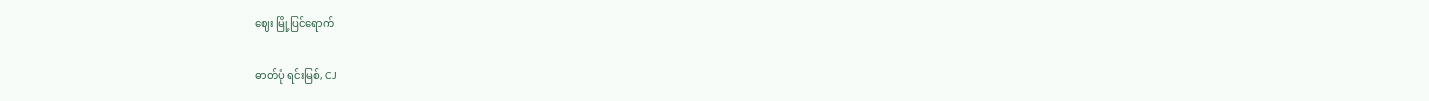ဈေး မြို့ပြင်ရောက်

ဓာတ်ပုံ ရင်းမြစ်, CJ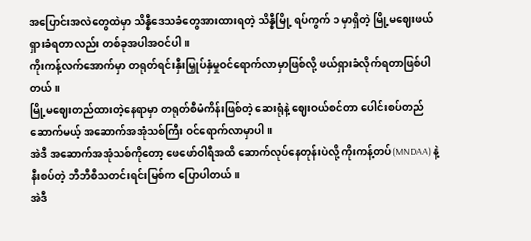အပြောင်းအလဲတွေထဲမှာ သိန္နီဒေသခံတွေအားထားရတဲ့ သိန္နီမြို့ ရပ်ကွက် ၁ မှာရှိတဲ့ မြို့မဈေးဖယ်ရှားခံရတာလည်း တစ်ခုအပါအဝင်ပါ။
ကိုးကန့်လက်အောက်မှာ တရုတ်ရင်းနှီးမြှုပ်နှံမှုဝင်ရောက်လာမှာဖြစ်လို့ ဖယ်ရှားခံလိုက်ရတာဖြစ်ပါတယ်။
မြို့မဈေးတည်ထားတဲ့နေရာမှာ တရုတ်စီမံကိန်းဖြစ်တဲ့ ဆေးရုံနဲ့ ဈေးဝယ်စင်တာ ပေါင်းစပ်တည်ဆောက်မယ့် အဆောက်အအုံသစ်ကြီး ဝင်ရောက်လာမှာပါ။
အဲဒီ အဆောက်အအုံသစ်ကိုတော့ ဖေဖော်ဝါရီအထိ ဆောက်လုပ်နေတုန်းပဲလို့ ကိုးကန့်တပ်(MNDAA) နဲ့ နီးစပ်တဲ့ ဘီဘီစီသတင်းရင်းမြစ်က ပြောပါတယ်။
အဲဒီ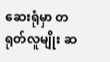ဆေးရုံမှာ တရုတ်လူမျိုး ဆ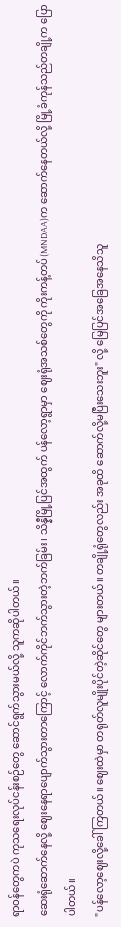ရာဝန်တွေကပဲ ကုသရေးလုပ်ငန်းစဉ်တွေ ဆောင်ရွက်သွားမယ်လို့ သူကဆိုပါတယ်။
ဆေးရုံဆောက်နေလို့ ဈေးနေရာပျောက်သွားတာကြောင့် လောက်ကိုင်ဘက်သွားတဲ့ဘက်ခြမ်း၊ သိန္နီမြို့ပြင်အထွက် ပန်လော့ရွာမှာ ဈေးရုံအသစ်တွေကို ကိုးကန့်တပ်(MNDAA)က ဆောက်နေတယ်လို့ မြို့ခံကုန်သည်တချို့က ပြောပါတယ်။
"ပန်လော့ဈေးလို့ခေါ်ကြတယ်။ ဈေးထဲမှာ တရုတ်လူမျိုးပိုင်တဲ့ဆိုင်တွေ များတယ်။ တချို့ရုံတွေလည်း အခုထိ ဆောက်လို့မပြီးသေးဘူး" လို့ မြေပြင်အခြေအနေသိသူ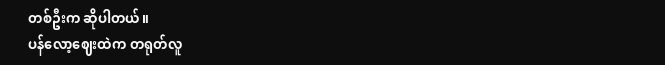တစ်ဦးက ဆိုပါတယ်။
ပန်လော့ဈေးထဲက တရုတ်လူ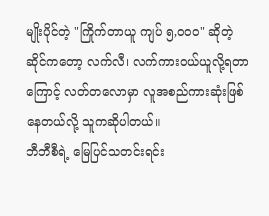မျိုးပိုင်တဲ့ "ကြိုက်တာယူ ကျပ် ၅,၀၀၀" ဆိုတဲ့ ဆိုင်ကတော့ လက်လီ၊ လက်ကားဝယ်ယူလို့ရတာကြောင့် လတ်တလောမှာ လူအစည်ကားဆုံးဖြစ်နေတယ်လို့ သူကဆိုပါတယ်။
ဘီဘီစီရဲ့ မြေပြင်သတင်းရင်း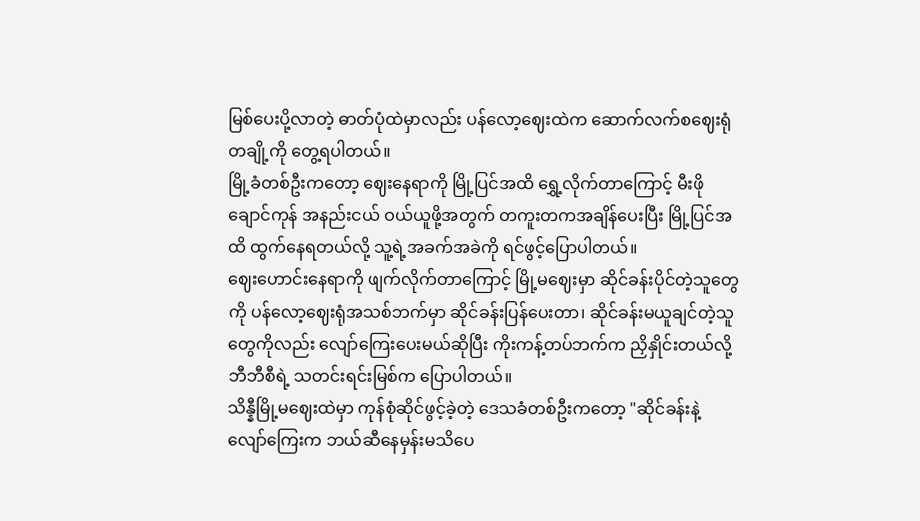မြစ်ပေးပို့လာတဲ့ ဓာတ်ပုံထဲမှာလည်း ပန်လော့ဈေးထဲက ဆောက်လက်စဈေးရုံတချို့ကို တွေ့ရပါတယ်။
မြို့ခံတစ်ဦးကတော့ ဈေးနေရာကို မြို့ပြင်အထိ ရွှေ့လိုက်တာကြောင့် မီးဖိုချောင်ကုန် အနည်းငယ် ဝယ်ယူဖို့အတွက် တကူးတကအချိန်ပေးပြီး မြို့ပြင်အထိ ထွက်နေရတယ်လို့ သူ့ရဲ့အခက်အခဲကို ရင်ဖွင့်ပြောပါတယ်။
ဈေးဟောင်းနေရာကို ဖျက်လိုက်တာကြောင့် မြို့မဈေးမှာ ဆိုင်ခန်းပိုင်တဲ့သူတွေကို ပန်လော့ဈေးရုံအသစ်ဘက်မှာ ဆိုင်ခန်းပြန်ပေးတာ၊ ဆိုင်ခန်းမယူချင်တဲ့သူတွေကိုလည်း လျော်ကြေးပေးမယ်ဆိုပြီး ကိုးကန့်တပ်ဘက်က ညှိနှိုင်းတယ်လို့ ဘီဘီစီရဲ့ သတင်းရင်းမြစ်က ပြောပါတယ်။
သိန္နီမြို့မဈေးထဲမှာ ကုန်စုံဆိုင်ဖွင့်ခဲ့တဲ့ ဒေသခံတစ်ဦးကတော့ "ဆိုင်ခန်းနဲ့ လျော်ကြေးက ဘယ်ဆီနေမှန်းမသိပေ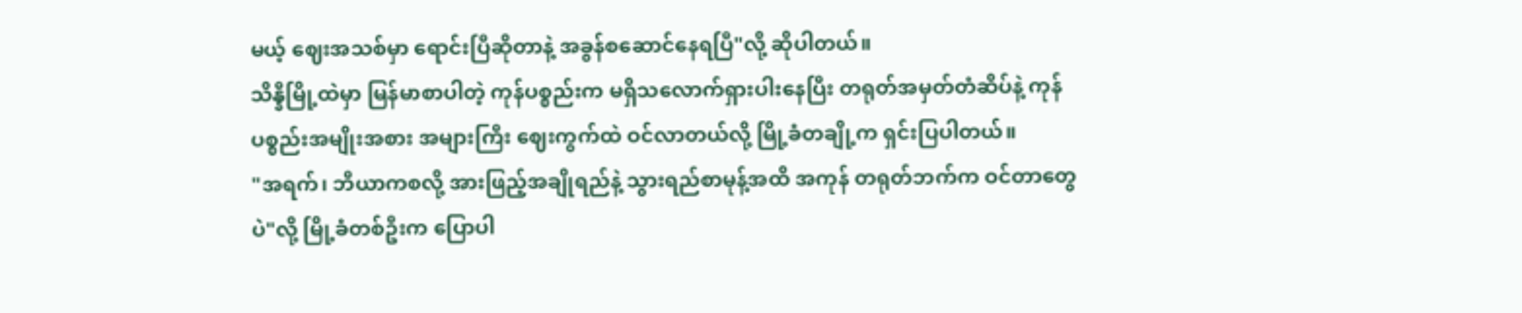မယ့် ဈေးအသစ်မှာ ရောင်းပြီဆိုတာနဲ့ အခွန်စဆောင်နေရပြီ"လို့ ဆိုပါတယ်။
သိန္နီမြို့ထဲမှာ မြန်မာစာပါတဲ့ ကုန်ပစ္စည်းက မရှိသလောက်ရှားပါးနေပြီး တရုတ်အမှတ်တံဆိပ်နဲ့ ကုန်ပစ္စည်းအမျိုးအစား အများကြီး ဈေးကွက်ထဲ ဝင်လာတယ်လို့ မြို့ခံတချို့က ရှင်းပြပါတယ်။
"အရက်၊ ဘီယာကစလို့ အားဖြည့်အချိုရည်နဲ့ သွားရည်စာမုန့်အထိ အကုန် တရုတ်ဘက်က ဝင်တာတွေပဲ"လို့ မြို့ခံတစ်ဦးက ပြောပါ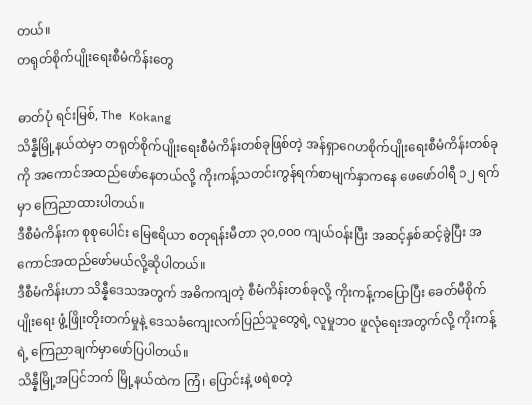တယ်။
တရုတ်စိုက်ပျိုးရေးစီမံကိန်းတွေ

ဓာတ်ပုံ ရင်းမြစ်, The Kokang
သိန္နီမြို့နယ်ထဲမှာ တရုတ်စိုက်ပျိုးရေးစီမံကိန်းတစ်ခုဖြစ်တဲ့ အန်ရှာဂေဟစိုက်ပျိုးရေးစီမံကိန်းတစ်ခုကို အကောင်အထည်ဖော်နေတယ်လို့ ကိုးကန့်သတင်းကွန်ရက်စာမျက်နှာကနေ ဖေဖော်ဝါရီ ၁၂ ရက်မှာ ကြေညာထားပါတယ်။
ဒီစီမံကိန်းက စုစုပေါင်း မြေဧရိယာ စတုရန်းမီတာ ၃၀,၀၀၀ ကျယ်ဝန်းပြီး အဆင့်နှစ်ဆင့်ခွဲပြီး အကောင်အထည်ဖော်မယ်လို့ဆိုပါတယ်။
ဒီစီမံကိန်းဟာ သိန္နီဒေသအတွက် အဓိကကျတဲ့ စီမံကိန်းတစ်ခုလို့ ကိုးကန့်ကပြောပြီး ခေတ်မီစိုက်ပျိုးရေး ဖွံ့ဖြိုးတိုးတက်မှုနဲ့ ဒေသခံကျေးလက်ပြည်သူတွေရဲ့ လူမှုဘဝ ဖူလုံရေးအတွက်လို့ ကိုးကန့်ရဲ့ ကြေညာချက်မှာဖော်ပြပါတယ်။
သိန္နီမြို့အပြင်ဘက် မြို့နယ်ထဲက ကြံ၊ ပြောင်းနဲ့ ဖရဲစတဲ့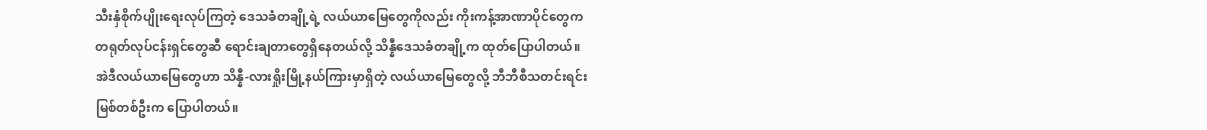သီးနှံစိုက်ပျိုးရေးလုပ်ကြတဲ့ ဒေသခံတချို့ရဲ့ လယ်ယာမြေတွေကိုလည်း ကိုးကန့်အာဏာပိုင်တွေက တရုတ်လုပ်ငန်းရှင်တွေဆီ ရောင်းချတာတွေရှိနေတယ်လို့ သိန္နီဒေသခံတချို့က ထုတ်ပြောပါတယ်။
အဲဒီလယ်ယာမြေတွေဟာ သိန္နီ-လားရှိုးမြို့နယ်ကြားမှာရှိတဲ့ လယ်ယာမြေတွေလို့ ဘီဘီစီသတင်းရင်းမြစ်တစ်ဦးက ပြောပါတယ်။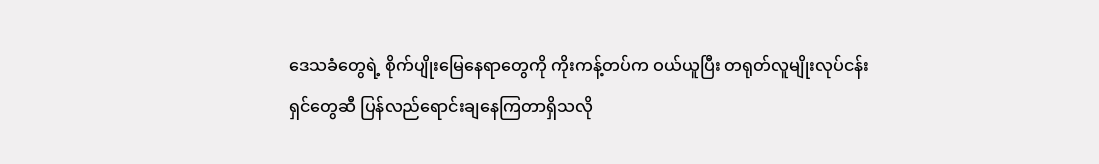ဒေသခံတွေရဲ့ စိုက်ပျိုးမြေနေရာတွေကို ကိုးကန့်တပ်က ဝယ်ယူပြီး တရုတ်လူမျိုးလုပ်ငန်းရှင်တွေဆီ ပြန်လည်ရောင်းချနေကြတာရှိသလို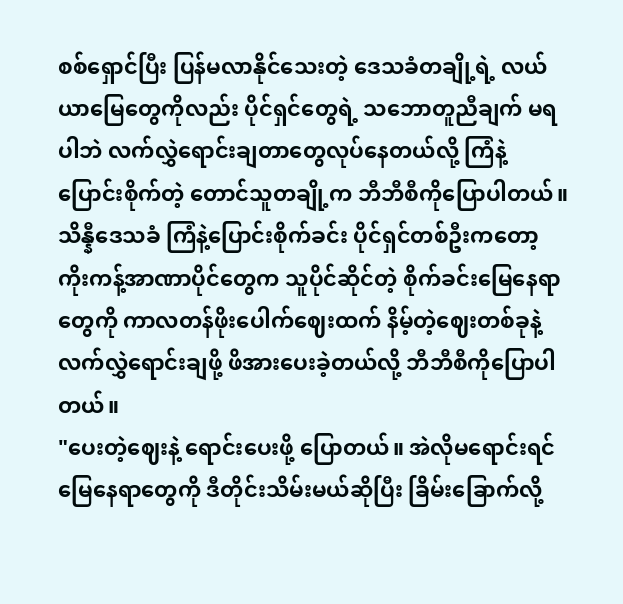စစ်ရှောင်ပြီး ပြန်မလာနိုင်သေးတဲ့ ဒေသခံတချို့ရဲ့ လယ်ယာမြေတွေကိုလည်း ပိုင်ရှင်တွေရဲ့ သဘောတူညီချက် မရပါဘဲ လက်လွှဲရောင်းချတာတွေလုပ်နေတယ်လို့ ကြံနဲ့ ပြောင်းစိုက်တဲ့ တောင်သူတချို့က ဘီဘီစီကိုပြောပါတယ်။
သိန္နီဒေသခံ ကြံနဲ့ပြောင်းစိုက်ခင်း ပိုင်ရှင်တစ်ဦးကတော့ ကိုးကန့်အာဏာပိုင်တွေက သူပိုင်ဆိုင်တဲ့ စိုက်ခင်းမြေနေရာတွေကို ကာလတန်ဖိုးပေါက်ဈေးထက် နိမ့်တဲ့ဈေးတစ်ခုနဲ့ လက်လွှဲရောင်းချဖို့ ဖိအားပေးခဲ့တယ်လို့ ဘီဘီစီကိုပြောပါတယ်။
"ပေးတဲ့ဈေးနဲ့ ရောင်းပေးဖို့ ပြောတယ်။ အဲလိုမရောင်းရင် မြေနေရာတွေကို ဒီတိုင်းသိမ်းမယ်ဆိုပြီး ခြိမ်းခြောက်လို့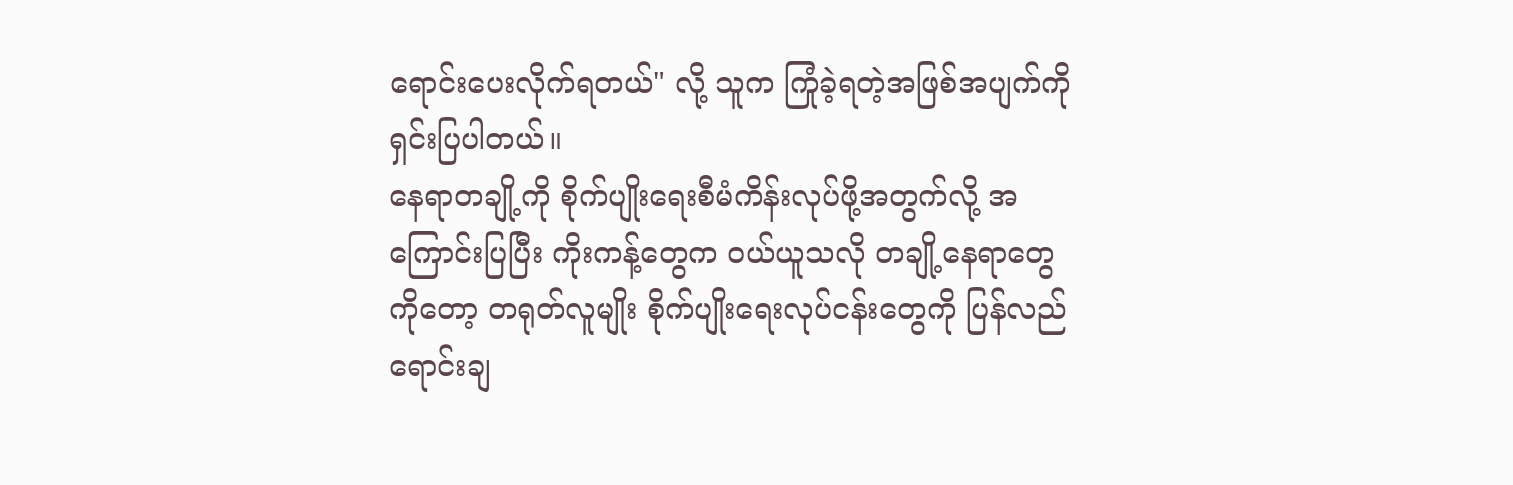ရောင်းပေးလိုက်ရတယ်" လို့ သူက ကြုံခဲ့ရတဲ့အဖြစ်အပျက်ကိုရှင်းပြပါတယ်။
နေရာတချို့ကို စိုက်ပျိုးရေးစီမံကိန်းလုပ်ဖို့အတွက်လို့ အကြောင်းပြပြီး ကိုးကန့်တွေက ဝယ်ယူသလို တချို့နေရာတွေကိုတော့ တရုတ်လူမျိုး စိုက်ပျိုးရေးလုပ်ငန်းတွေကို ပြန်လည်ရောင်းချ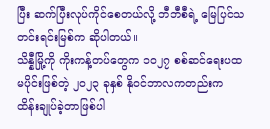ပြီး ဆက်ပြီးလုပ်ကိုင်စေတယ်လို့ ဘီဘီစီရဲ့ မြေပြင်သတင်းရင်းမြစ်က ဆိုပါတယ်။
သိန္နီမြို့ကို ကိုးကန့်တပ်တွေက ၁၀၂၇ စစ်ဆင်ရေးပထမပိုင်းဖြစ်တဲ့ ၂၀၂၃ ခုနှစ် နိုဝင်ဘာလကတည်းက ထိန်းချုပ်ခဲ့တာဖြစ်ပါ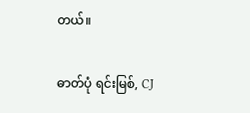တယ်။

ဓာတ်ပုံ ရင်းမြစ်, CJ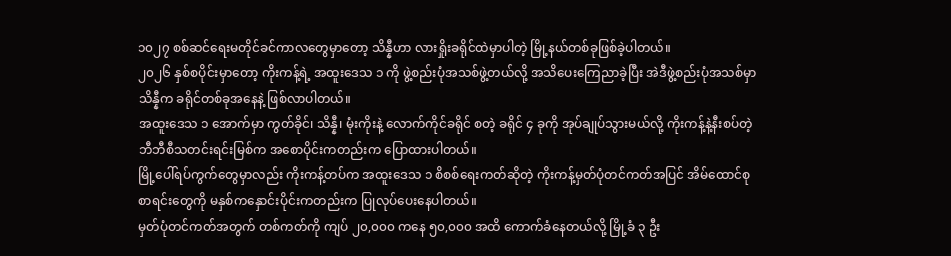၁၀၂၇ စစ်ဆင်ရေးမတိုင်ခင်ကာလတွေမှာတော့ သိန္နီဟာ လားရှိုးခရိုင်ထဲမှာပါတဲ့ မြို့နယ်တစ်ခုဖြစ်ခဲ့ပါတယ်။
၂၀၂၆ နှစ်စပိုင်းမှာတော့ ကိုးကန့်ရဲ့ အထူးဒေသ ၁ ကို ဖွဲ့စည်းပုံအသစ်ဖွဲ့တယ်လို့ အသိပေးကြေညာခဲ့ပြီး အဲဒီဖွဲ့စည်းပုံအသစ်မှာ သိန္နီက ခရိုင်တစ်ခုအနေနဲ့ ဖြစ်လာပါတယ်။
အထူးဒေသ ၁ အောက်မှာ ကွတ်ခိုင်၊ သိန္နီ၊ မုံးကိုးနဲ့ လောက်ကိုင်ခရိုင် စတဲ့ ခရိုင် ၄ ခုကို အုပ်ချုပ်သွားမယ်လို့ ကိုးကန့်နဲ့နီးစပ်တဲ့ ဘီဘီစီသတင်းရင်းမြစ်က အစောပိုင်းကတည်းက ပြောထားပါတယ်။
မြို့ပေါ်ရပ်ကွက်တွေမှာလည်း ကိုးကန့်တပ်က အထူးဒေသ ၁ စိစစ်ရေးကတ်ဆိုတဲ့ ကိုးကန့်မှတ်ပုံတင်ကတ်အပြင် အိမ်ထောင်စုစာရင်းတွေကို မနှစ်ကနှောင်းပိုင်းကတည်းက ပြုလုပ်ပေးနေပါတယ်။
မှတ်ပုံတင်ကတ်အတွက် တစ်ကတ်ကို ကျပ် ၂၀,၀၀၀ ကနေ ၅၀,၀၀၀ အထိ ကောက်ခံနေတယ်လို့ မြို့ခံ ၃ ဦး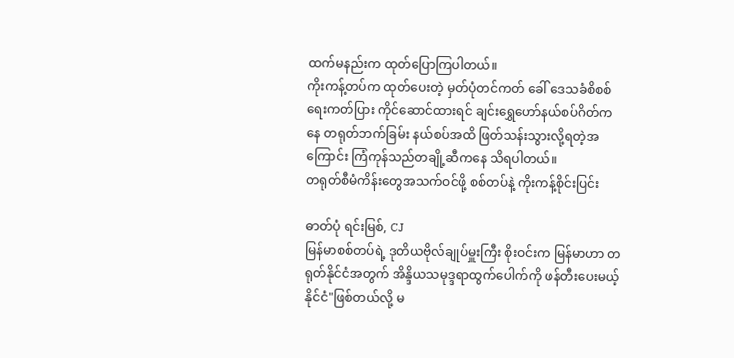ထက်မနည်းက ထုတ်ပြောကြပါတယ်။
ကိုးကန့်တပ်က ထုတ်ပေးတဲ့ မှတ်ပုံတင်ကတ် ခေါ် ဒေသခံစိစစ်ရေးကတ်ပြား ကိုင်ဆောင်ထားရင် ချင်းရွှေဟော်နယ်စပ်ဂိတ်ကနေ တရုတ်ဘက်ခြမ်း နယ်စပ်အထိ ဖြတ်သန်းသွားလို့ရတဲ့အကြောင်း ကြံကုန်သည်တချို့ဆီကနေ သိရပါတယ်။
တရုတ်စီမံကိန်းတွေအသက်ဝင်ဖို့ စစ်တပ်နဲ့ ကိုးကန့်စိုင်းပြင်း

ဓာတ်ပုံ ရင်းမြစ်, CJ
မြန်မာစစ်တပ်ရဲ့ ဒုတိယဗိုလ်ချုပ်မှူးကြီး စိုးဝင်းက မြန်မာဟာ တရုတ်နိုင်ငံအတွက် အိန္ဒိယသမုဒ္ဒရာထွက်ပေါက်ကို ဖန်တီးပေးမယ့်နိုင်ငံ"ဖြစ်တယ်လို့ မ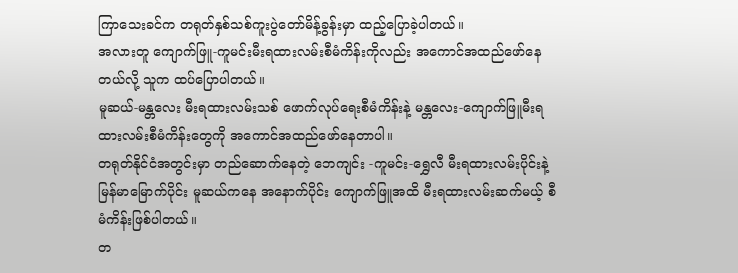ကြာသေးခင်က တရုတ်နှစ်သစ်ကူးပွဲတော်မိန့်ခွန်းမှာ ထည့်ပြောခဲ့ပါတယ်။
အလားတူ ကျောက်ဖြူ-ကူမင်းမီးရထားလမ်းစီမံကိန်းကိုလည်း အကောင်အထည်ဖော်နေတယ်လို့ သူက ထပ်ပြောပါတယ်။
မူဆယ်-မန္တလေး မီးရထားလမ်းသစ် ဖောက်လုပ်ရေးစီမံကိန်းနဲ့ မန္တလေး-ကျောက်ဖြူမီးရထားလမ်းစီမံကိန်းတွေကို အကောင်အထည်ဖော်နေတာပါ။
တရုတ်နိုင်ငံအတွင်းမှာ တည်ဆောက်နေတဲ့ ဘေကျင်း -ကူမင်း-ရွှေလီ မီးရထားလမ်းပိုင်းနဲ့ မြန်မာမြောက်ပိုင်း မူဆယ်ကနေ အနောက်ပိုင်း ကျောက်ဖြူအထိ မီးရထားလမ်းဆက်မယ့် စီမံကိန်းဖြစ်ပါတယ်။
တ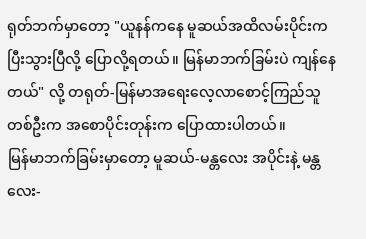ရုတ်ဘက်မှာတော့ "ယူနန်ကနေ မူဆယ်အထိလမ်းပိုင်းက ပြီးသွားပြီလို့ ပြောလို့ရတယ်။ မြန်မာဘက်ခြမ်းပဲ ကျန်နေတယ်" လို့ တရုတ်-မြန်မာအရေးလေ့လာစောင့်ကြည်သူတစ်ဦးက အစောပိုင်းတုန်းက ပြောထားပါတယ်။
မြန်မာဘက်ခြမ်းမှာတော့ မူဆယ်-မန္တလေး အပိုင်းနဲ့ မန္တလေး-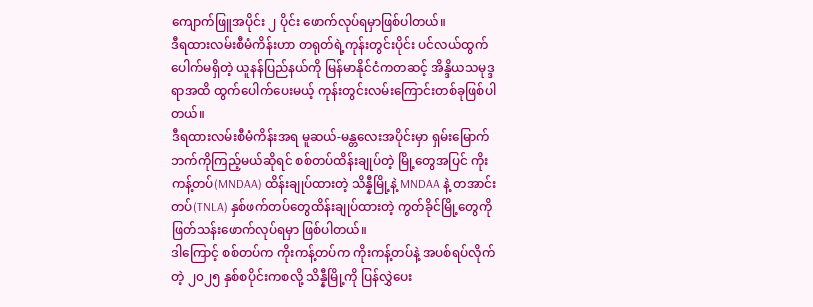ကျောက်ဖြူအပိုင်း ၂ ပိုင်း ဖောက်လုပ်ရမှာဖြစ်ပါတယ်။
ဒီရထားလမ်းစီမံကိန်းဟာ တရုတ်ရဲ့ကုန်းတွင်းပိုင်း ပင်လယ်ထွက်ပေါက်မရှိတဲ့ ယူနန်ပြည်နယ်ကို မြန်မာနိုင်ငံကတဆင့် အိန္ဒိယသမုဒ္ဒရာအထိ ထွက်ပေါက်ပေးမယ့် ကုန်းတွင်းလမ်းကြောင်းတစ်ခုဖြစ်ပါတယ်။
ဒီရထားလမ်းစီမံကိန်းအရ မူဆယ်-မန္တလေးအပိုင်းမှာ ရှမ်းမြောက်ဘက်ကိုကြည့်မယ်ဆိုရင် စစ်တပ်ထိန်းချုပ်တဲ့ မြို့တွေအပြင် ကိုးကန့်တပ်(MNDAA) ထိန်းချုပ်ထားတဲ့ သိန္နီမြို့နဲ့ MNDAA နဲ့ တအာင်းတပ်(TNLA) နှစ်ဖက်တပ်တွေထိန်းချုပ်ထားတဲ့ ကွတ်ခိုင်မြို့တွေကို ဖြတ်သန်းဖောက်လုပ်ရမှာ ဖြစ်ပါတယ်။
ဒါကြောင့် စစ်တပ်က ကိုးကန့်တပ်က ကိုးကန့်တပ်နဲ့ အပစ်ရပ်လိုက်တဲ့ ၂၀၂၅ နှစ်စပိုင်းကစလို့ သိန္နီမြို့ကို ပြန်လွှဲပေး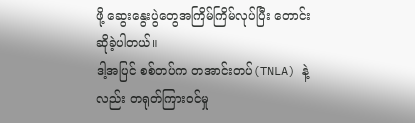ဖို့ ဆွေးနွေးပွဲတွေအကြိမ်ကြိမ်လုပ်ပြီး တောင်းဆိုခဲ့ပါတယ်။
ဒါ့အပြင် စစ်တပ်က တအာင်းတပ်(TNLA) နဲ့လည်း တရုတ်ကြားဝင်မှု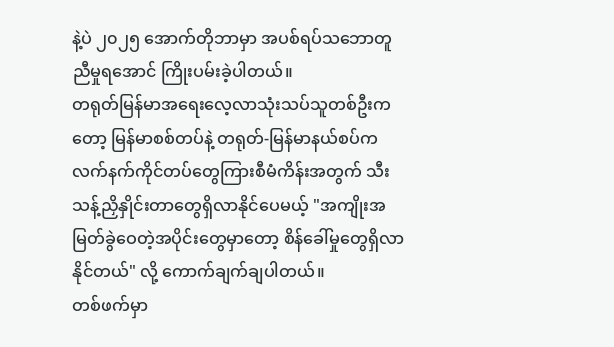နဲ့ပဲ ၂၀၂၅ အောက်တိုဘာမှာ အပစ်ရပ်သဘောတူညီမှုရအောင် ကြိုးပမ်းခဲ့ပါတယ်။
တရုတ်မြန်မာအရေးလေ့လာသုံးသပ်သူတစ်ဦးကတော့ မြန်မာစစ်တပ်နဲ့ တရုတ်-မြန်မာနယ်စပ်က လက်နက်ကိုင်တပ်တွေကြားစီမံကိန်းအတွက် သီးသန့်ညှိနှိုင်းတာတွေရှိလာနိုင်ပေမယ့် "အကျိုးအမြတ်ခွဲဝေတဲ့အပိုင်းတွေမှာတော့ စိန်ခေါ်မှုတွေရှိလာနိုင်တယ်" လို့ ကောက်ချက်ချပါတယ်။
တစ်ဖက်မှာ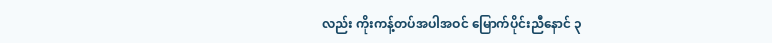လည်း ကိုးကန့်တပ်အပါအဝင် မြောက်ပိုင်းညီနောင် ၃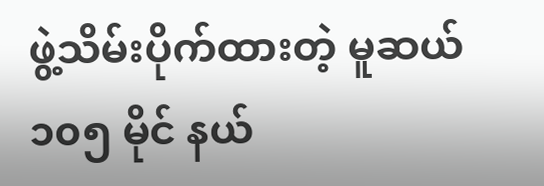ဖွဲ့သိမ်းပိုက်ထားတဲ့ မူဆယ် ၁၀၅ မိုင် နယ်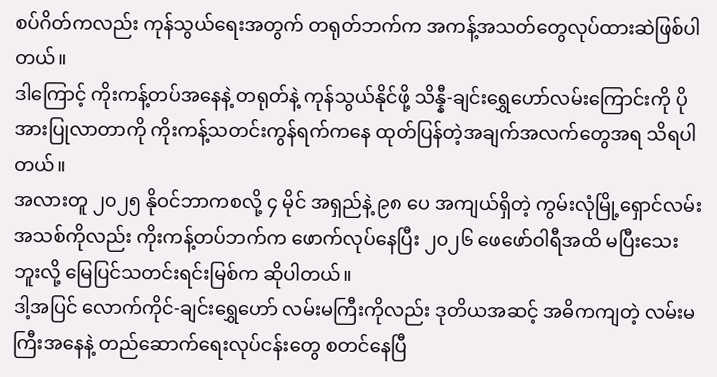စပ်ဂိတ်ကလည်း ကုန်သွယ်ရေးအတွက် တရုတ်ဘက်က အကန့်အသတ်တွေလုပ်ထားဆဲဖြစ်ပါတယ်။
ဒါကြောင့် ကိုးကန့်တပ်အနေနဲ့ တရုတ်နဲ့ ကုန်သွယ်နိုင်ဖို့ သိန္နီ-ချင်းရွှေဟော်လမ်းကြောင်းကို ပိုအားပြုလာတာကို ကိုးကန့်သတင်းကွန်ရက်ကနေ ထုတ်ပြန်တဲ့အချက်အလက်တွေအရ သိရပါတယ်။
အလားတူ ၂၀၂၅ နိုဝင်ဘာကစလို့ ၄ မိုင် အရှည်နဲ့ ၉၈ ပေ အကျယ်ရှိတဲ့ ကွမ်းလုံမြို့ရှောင်လမ်းအသစ်ကိုလည်း ကိုးကန့်တပ်ဘက်က ဖောက်လုပ်နေပြီး ၂၀၂၆ ဖေဖော်ဝါရီအထိ မပြီးသေးဘူးလို့ မြေပြင်သတင်းရင်းမြစ်က ဆိုပါတယ်။
ဒါ့အပြင် လောက်ကိုင်-ချင်းရွှေဟော် လမ်းမကြီးကိုလည်း ဒုတိယအဆင့် အဓိကကျတဲ့ လမ်းမကြီးအနေနဲ့ တည်ဆောက်ရေးလုပ်ငန်းတွေ စတင်နေပြီ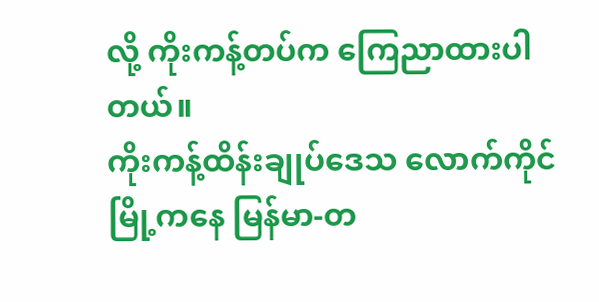လို့ ကိုးကန့်တပ်က ကြေညာထားပါတယ်။
ကိုးကန့်ထိန်းချုပ်ဒေသ လောက်ကိုင်မြို့ကနေ မြန်မာ-တ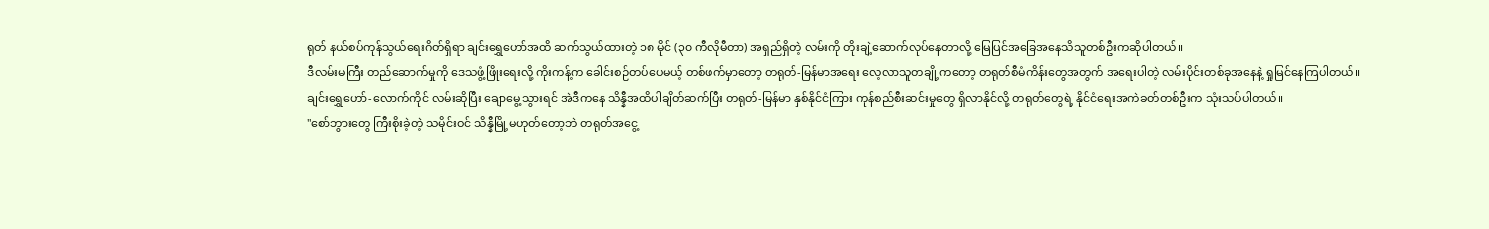ရုတ် နယ်စပ်ကုန်သွယ်ရေးဂိတ်ရှိရာ ချင်းရွှေဟော်အထိ ဆက်သွယ်ထားတဲ့ ၁၈ မိုင် (၃၀ ကီလိုမီတာ) အရှည်ရှိတဲ့ လမ်းကို တိုးချဲ့ဆောက်လုပ်နေတာလို့ မြေပြင်အခြေအနေသိသူတစ်ဦးကဆိုပါတယ်။
ဒီလမ်းမကြီး တည်ဆောက်မှုကို ဒေသဖွံ့ဖြိုးရေးလို့ ကိုးကန့်က ခေါင်းစဉ်တပ်ပေမယ့် တစ်ဖက်မှာတော့ တရုတ်-မြန်မာအရေး လေ့လာသူတချို့ကတော့ တရုတ်စီမံကိန်းတွေအတွက် အရေးပါတဲ့ လမ်းပိုင်းတစ်ခုအနေနဲ့ ရှုမြင်နေကြပါတယ်။
ချင်းရွှေဟော်-လောက်ကိုင် လမ်းဆိုပြီး ချောမွေ့သွားရင် အဲဒီကနေ သိန္နီအထိပါချိတ်ဆက်ပြီး တရုတ်-မြန်မာ နှစ်နိုင်ငံကြား ကုန်စည်စီးဆင်းမှုတွေ ရှိလာနိုင်လို့ တရုတ်တွေရဲ့ နိုင်ငံရေးအကဲခတ်တစ်ဦးက သုံးသပ်ပါတယ်။
"စော်ဘွားတွေ ကြီးစိုးခဲ့တဲ့ သမိုင်းဝင် သိန္နီမြို့မဟုတ်တော့ဘဲ တရုတ်အငွေ့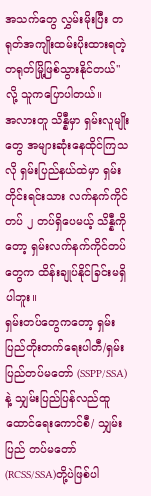အသက်တွေ လွှမ်းမိုးပြီး တရုတ်အကျိုးထမ်းပိုးထားရတဲ့ တရုတ်မြို့ဖြစ်သွားနိုင်တယ်" လို့ သူကပြောပါတယ်။
အလားတူ သိန္နီမှာ ရှမ်းလူမျိုးတွေ အများဆုံးနေထိုင်ကြသလို ရှမ်းပြည်နယ်ထဲမှာ ရှမ်းတိုင်းရင်းသား လက်နက်ကိုင်တပ် ၂ တပ်ရှိပေမယ့် သိန္နီကိုတော့ ရှမ်းလက်နက်ကိုင်တပ်တွေက ထိန်းချုပ်နိုင်ခြင်းမရှိပါဘူး။
ရှမ်းတပ်တွေကတော့ ရှမ်းပြည်တိုးတက်ရေးပါတီ/ရှမ်းပြည်တပ်မတော် (SSPP/SSA)နဲ့ သျှမ်းပြည်ပြန်လည်ထူထောင်ရေးကောင်စီ/ သျှမ်းပြည် တပ်မတော် (RCSS/SSA)တို့ပဲဖြစ်ပါ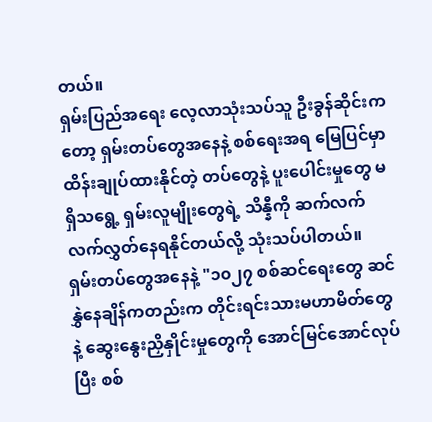တယ်။
ရှမ်းပြည်အရေး လေ့လာသုံးသပ်သူ ဦးခွန်ဆိုင်းကတော့ ရှမ်းတပ်တွေအနေနဲ့ စစ်ရေးအရ မြေပြင်မှာ ထိန်းချုပ်ထားနိုင်တဲ့ တပ်တွေနဲ့ ပူးပေါင်းမှုတွေ မရှိသရွေ့ ရှမ်းလူမျိုးတွေရဲ့ သိန္နီကို ဆက်လက် လက်လွှတ်နေရနိုင်တယ်လို့ သုံးသပ်ပါတယ်။
ရှမ်းတပ်တွေအနေနဲ့ "၁၀၂၇ စစ်ဆင်ရေးတွေ ဆင်နွှဲနေချိန်ကတည်းက တိုင်းရင်းသားမဟာမိတ်တွေနဲ့ ဆွေးနွေးညှိနှိုင်းမှုတွေကို အောင်မြင်အောင်လုပ်ပြီး စစ်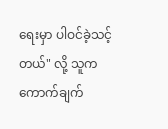ရေးမှာ ပါဝင်ခဲ့သင့်တယ်" လို့ သူကကောက်ချက်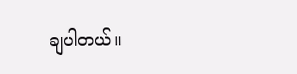ချပါတယ်။